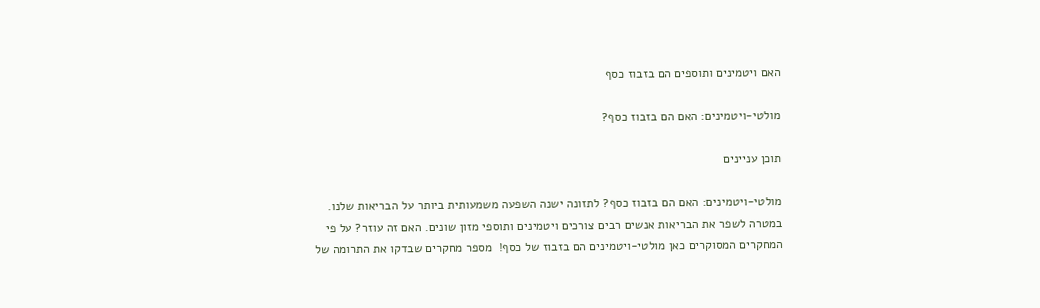האם ויטמינים ותוספים הם בזבוז כסף

מולטי-ויטמינים: האם הם בזבוז כסף?

תוכן עניינים

מולטי-ויטמינים: האם הם בזבוז כסף? לתזונה ישנה השפעה משמעותית ביותר על הבריאות שלנו. במטרה לשפר את הבריאות אנשים רבים צורכים ויטמינים ותוספי מזון שונים. האם זה עוזר? על פי המחקרים המסוקרים כאן מולטי-ויטמינים הם בזבוז של כסף!  מספר מחקרים שבדקו את התרומה של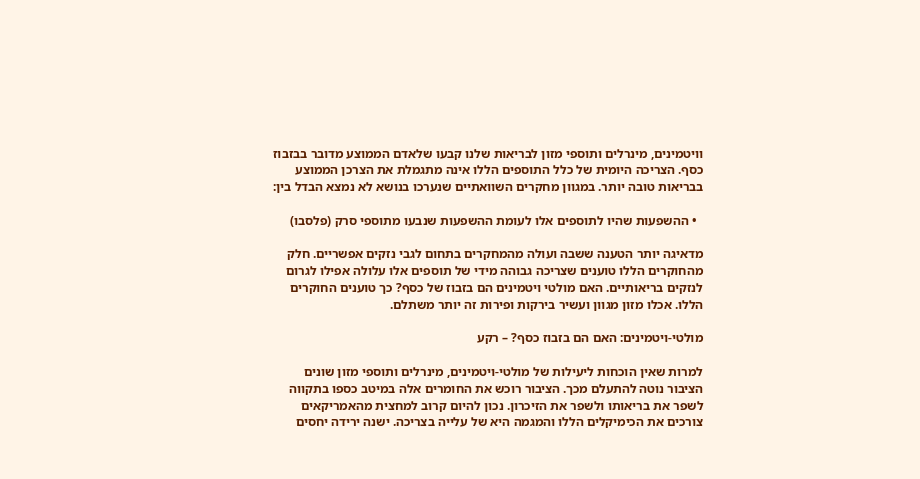וויטמינים, מינרלים ותוספי מזון לבריאות שלנו קבעו שלאדם הממוצע מדובר בבזבוז כסף. הצריכה היומית של כלל התוספים הללו אינה מתגמלת את הצרכן הממוצע בבריאות טובה יותר. במגוון מחקרים השוואתיים שנערכו בנושא לא נמצא הבדל בין:

  • ההשפעות שהיו לתוספים אלו לעומת ההשפעות שנבעו מתוספי סרק (פלסבו)

מדאיגה יותר הטענה ששבה ועולה מהמחקרים בתחום לגבי נזקים אפשריים. חלק מהחוקרים הללו טוענים שצריכה גבוהה מידי של תוספים אלו עלולה אפילו לגרום לנזקים בריאותיים. האם מולטי ויטמינים הם בזבוז של כסף? כך טוענים החוקרים הללו. אכלו מזון מגוון ועשיר בירקות ופירות זה יותר משתלם.

מולטי-ויטמינים: האם הם בזבוז כסף? – רקע

למרות שאין הוכחות ליעילות של מולטי-ויטמינים, מינרלים ותוספי מזון שונים הציבור נוטה להתעלם מכך. הציבור רוכש את החומרים אלה במיטב כספו בתקווה לשפר את בריאותו ולשפר את הזיכרון. נכון להיום קרוב למחצית מהאמריקאים צורכים את הכימיקלים הללו והמגמה היא של עלייה בצריכה. ישנה ירידה יחסים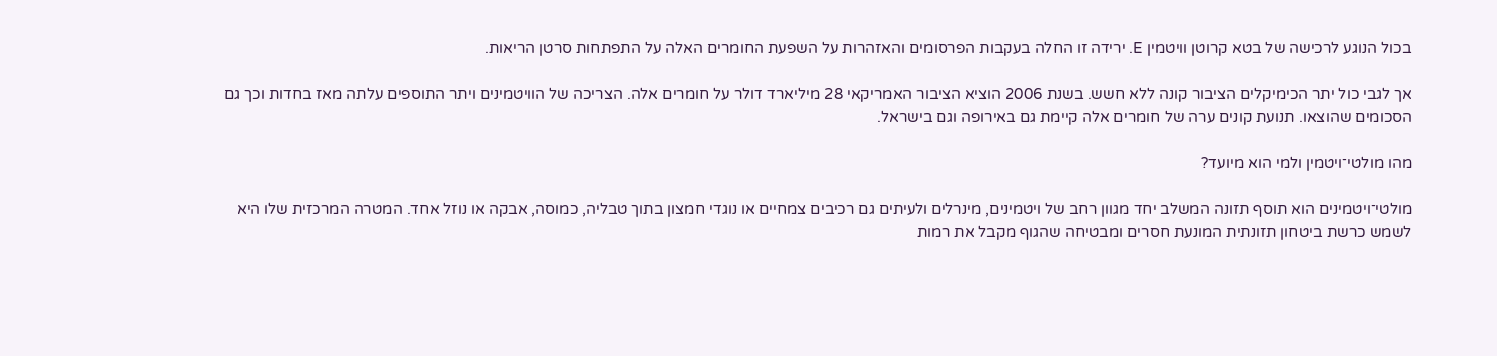בכול הנוגע לרכישה של בטא קרוטן וויטמין E. ירידה זו החלה בעקבות הפרסומים והאזהרות על השפעת החומרים האלה על התפתחות סרטן הריאות.

אך לגבי כול יתר הכימיקלים הציבור קונה ללא חשש. בשנת 2006 הוציא הציבור האמריקאי 28 מיליארד דולר על חומרים אלה. הצריכה של הוויטמינים ויתר התוספים עלתה מאז בחדות וכך גם הסכומים שהוצאו. תנועת קונים ערה של חומרים אלה קיימת גם באירופה וגם בישראל.

מהו מולטי־ויטמין ולמי הוא מיועד?

מולטי־ויטמינים הוא תוסף תזונה המשלב יחד מגוון רחב של ויטמינים, מינרלים ולעיתים גם רכיבים צמחיים או נוגדי חמצון בתוך טבליה, כמוסה, אבקה או נוזל אחד. המטרה המרכזית שלו היא לשמש כרשת ביטחון תזונתית המונעת חסרים ומבטיחה שהגוף מקבל את רמות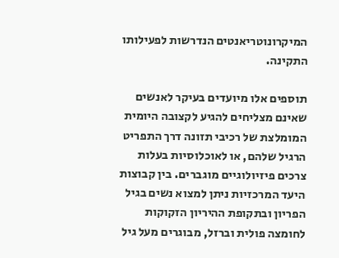המיקרונוטריאנטים הנדרשות לפעילותו התקינה.

תוספים אלו מיועדים בעיקר לאנשים שאינם מצליחים להגיע לקצובה היומית המומלצת של רכיבי תזונה דרך התפריט הרגיל שלהם, או לאוכלוסיות בעלות צרכים פיזיולוגיים מוגברים. בין קבוצות היעד המרכזיות ניתן למצוא נשים בגיל הפריון ובתקופת ההיריון הזקוקות לחומצה פולית וברזל, מבוגרים מעל גיל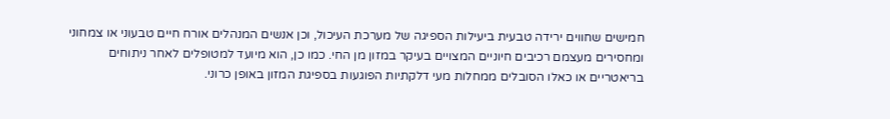חמישים שחווים ירידה טבעית ביעילות הספיגה של מערכת העיכול, וכן אנשים המנהלים אורח חיים טבעוני או צמחוני ומחסירים מעצמם רכיבים חיוניים המצויים בעיקר במזון מן החי. כמו כן, הוא מיועד למטופלים לאחר ניתוחים בריאטריים או כאלו הסובלים ממחלות מעי דלקתיות הפוגעות בספיגת המזון באופן כרוני.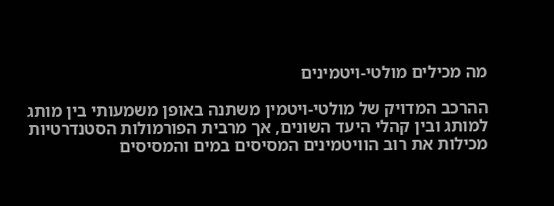מה מכילים מולטי-ויטמינים

ההרכב המדויק של מולטי-ויטמין משתנה באופן משמעותי בין מותג למותג ובין קהלי היעד השונים, אך מרבית הפורמולות הסטנדרטיות מכילות את רוב הוויטמינים המסיסים במים והמסיסים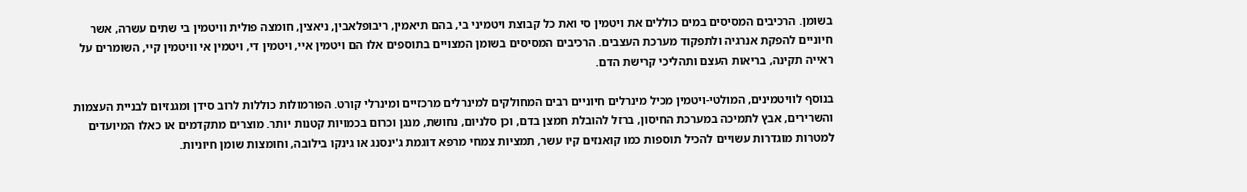בשומן. הרכיבים המסיסים במים כוללים את ויטמין סי ואת כל קבוצת ויטמיני בי, בהם תיאמין, ריבופלאבין, ניאצין, חומצה פולית וויטמין בי שתים עשרה, אשר חיוניים להפקת אנרגיה ולתפקוד מערכת העצבים. הרכיבים המסיסים בשומן המצויים בתוספים אלו הם ויטמין איי, ויטמין די, ויטמין אי וויטמין קיי, השומרים על ראייה תקינה, בריאות העצם ותהליכי קרישת הדם.

בנוסף לוויטמינים, המולטי-ויטמין מכיל מינרלים חיוניים רבים המחולקים למינרלים מרכזיים ומינרלי קורט. הפורמולות כוללות לרוב סידן ומגנזיום לבניית העצמות והשרירים, אבץ לתמיכה במערכת החיסון, ברזל להובלת חמצן בדם, וכן סלניום, נחושת, מנגן וכרום בכמויות קטנות יותר. מוצרים מתקדמים או כאלו המיועדים למטרות מוגדרות עשויים להכיל תוספות כמו קואנזים קיו עשר, תמציות צמחי מרפא דוגמת ג'ינסנג או גינקו בילובה, וחומצות שומן חיוניות.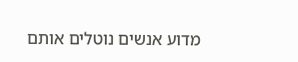מדוע אנשים נוטלים אותם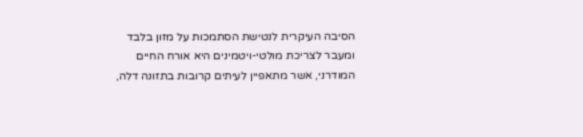הסיבה העיקרית לנטישת הסתמכות על מזון בלבד ומעבר לצריכת מולטי-ויטמינים היא אורח החיים המודרני, אשר מתאפיין לעיתים קרובות בתזונה דלה,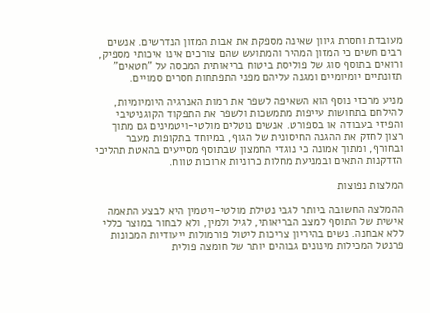מעובדת וחסרת גיוון שאינה מספקת את אבות המזון הנדרשים. אנשים רבים חשים כי המזון המהיר והמתועש שהם צורכים אינו איכותי מספיק, ורואים בתוסף סוג של פוליסת ביטוח בריאותית המכסה על "חטאים" תזונתיים יומיומיים ומגנה עליהם מפני התפתחות חסרים סמויים.

מניע מרכזי נוסף הוא השאיפה לשפר את רמות האנרגיה היומיומיות, להילחם בתחושות עייפות מתמשכות ולשפר את התפקוד הקוגניטיבי והפיזי בעבודה או בספורט. אנשים נוטלים מולטי-ויטמינים גם מתוך רצון לחזק את ההגנה החיסונית של הגוף, במיוחד בתקופות מעבר ובחורף, ומתוך אמונה כי נוגדי החמצון שבתוסף מסייעים בהאטת תהליכי הזדקנות התאים ובמניעת מחלות כרוניות ארוכות טווח.

המלצות נפוצות

ההמלצה החשובה ביותר לגבי נטילת מולטי-ויטמין היא לבצע התאמה אישית של התוסף למצב הבריאותי, לגיל ולמין, ולא לבחור במוצר כללי ללא אבחנה. נשים בהיריון צריכות ליטול פורמולות ייעודיות המכונות פרנטל המכילות מינונים גבוהים יותר של חומצה פולית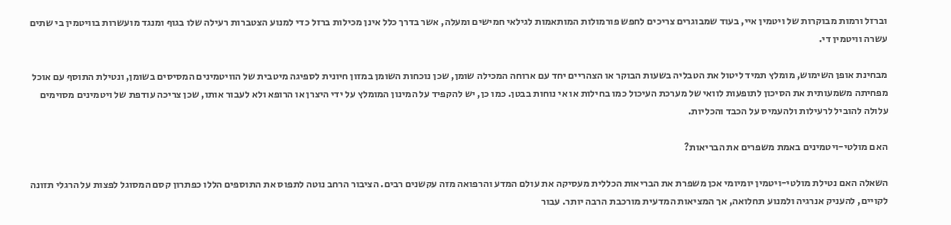וברזל ורמות מבוקרות של ויטמין איי, בעוד שמבוגרים צריכים לחפש פורמולות המותאמות לגילאי חמישים ומעלה, אשר בדרך כלל אינן מכילות ברזל כדי למנוע הצטברות רעילה שלו בגוף ומנגד מועשרות בוויטמין בי שתים עשרה וויטמין די.

מבחינת אופן השימוש, מומלץ תמיד ליטול את הטבליה בשעות הבוקר או הצהריים יחד עם ארוחה המכילה שומן, שכן נוכחות השומן במזון חיונית לספיגה מיטבית של הוויטמינים המסיסים בשומן, ונטילת התוסף עם אוכל מפחיתה משמעותית את הסיכון לתופעות לוואי של מערכת העיכול כמו בחילות או אי נוחות בבטן. כמו כן, יש להקפיד על המינון המומלץ על ידי היצרן או הרופא ולא לעבור אותו, שכן צריכה עודפת של ויטמינים מסוימים עלולה להוביל לרעילות ולהעמיס על הכבד והכליות.

האם מולטי-ויטמינים באמת משפרים את הבריאות?

השאלה האם נטילת מולטי-ויטמין יומיומי אכן משפרת את הבריאות הכללית מעסיקה את עולם המדע והרפואה מזה עקשנים רבים. הציבור הרחב נוטה לתפוס את התוספים הללו כפתרון קסם המסוגל לפצות על הרגלי תזונה לקויים, להעניק אנרגיה ולמנוע תחלואה, אך המציאות המדעית מורכבת הרבה יותר. עבור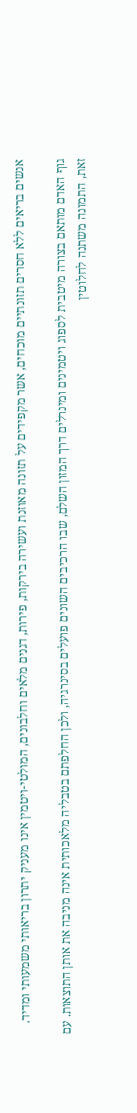אנשים בריאים ללא חסרים תזונתיים מוכחים, אשר מקפידים על תזונה מאוזנת ועשירה בירקות, פירות, דגנים מלאים וחלבונים, המולטי-ויטמין אינו מעניק יתרון בריאותי משמעותי ומדיד.

גוף האדם מותאם בצורה מיטבית לספוג ויטמינים ומינרלים דרך המזון השלם, שבו הרכיבים השונים פועלים בסינרגיה, ולכן החלפתם בטבליה מלאכותית אינה מניבה את אותן התוצאות. עם זאת, התמונה משתנה לחלוטין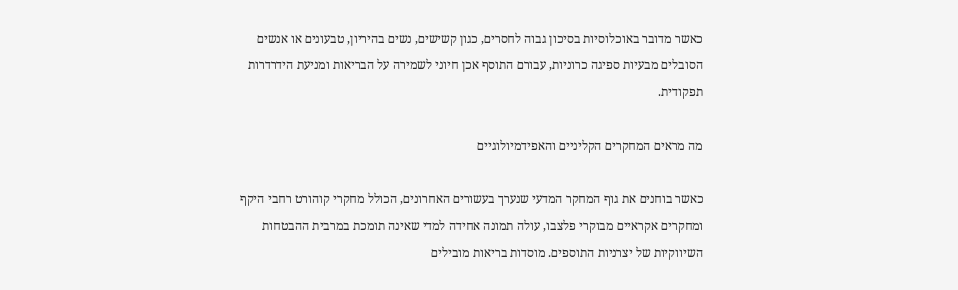כאשר מדובר באוכלוסיות בסיכון גבוה לחסרים, כגון קשישים, נשים בהיריון, טבעונים או אנשים הסובלים מבעיות ספיגה כרוניות, עבורם התוסף אכן חיוני לשמירה על הבריאות ומניעת הידרדרות תפקודית.

מה מראים המחקרים הקליניים והאפידמיולוגיים

כאשר בוחנים את גוף המחקר המדעי שנערך בעשורים האחרונים, הכולל מחקרי קוהורט רחבי היקף ומחקרים אקראיים מבוקרי פלצבו, עולה תמונה אחידה למדי שאינה תומכת במרבית ההבטחות השיווקיות של יצרניות התוספים. מוסדות בריאות מובילים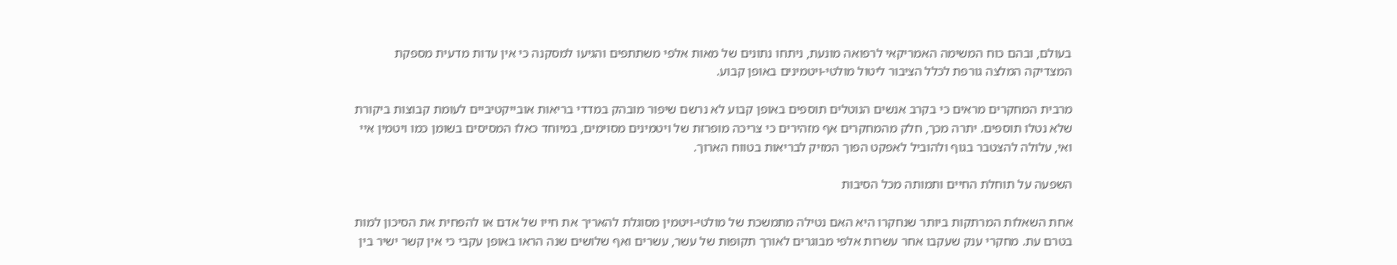בעולם, ובהם כוח המשימה האמריקאי לרפואה מונעת, ניתחו נתונים של מאות אלפי משתתפים והגיעו למסקנה כי אין עדות מדעית מספקת המצדיקה המלצה גורפת לכלל הציבור ליטול מולטי-ויטמינים באופן קבוע.

מרבית המחקרים מראים כי בקרב אנשים הנוטלים תוספים באופן קבוע לא נרשם שיפור מובהק במדדי בריאות אובייקטיביים לעומת קבוצות ביקורת שלא נטלו תוספים. יתרה מכך, חלק מהמחקרים אף מזהירים כי צריכה מופרזת של ויטמינים מסוימים, במיוחד כאלו המסיסים בשומן כמו ויטמין איי ואי, עלולה להצטבר בגוף ולהוביל לאפקט הפוך המזיק לבריאות בטווח הארוך.

השפעה על תוחלת החיים ותמותה מכל הסיבות

אחת השאלות המרתקות ביותר שנחקרו היא האם נטילה מתמשכת של מולטי-ויטמין מסוגלת להאריך את חייו של אדם או להפחית את הסיכון למות בטרם עת. מחקרי ענק שעקבו אחר עשרות אלפי מבוגרים לאורך תקופות של עשר, עשרים ואף שלושים שנה הראו באופן עקבי כי אין קשר ישיר בין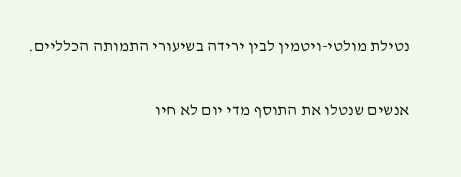נטילת מולטי-ויטמין לבין ירידה בשיעורי התמותה הכלליים.

אנשים שנטלו את התוסף מדי יום לא חיו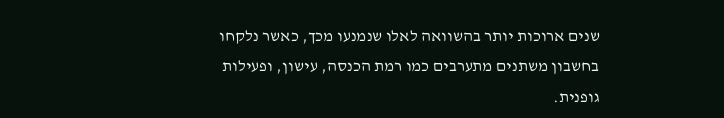שנים ארוכות יותר בהשוואה לאלו שנמנעו מכך, כאשר נלקחו בחשבון משתנים מתערבים כמו רמת הכנסה, עישון, ופעילות גופנית.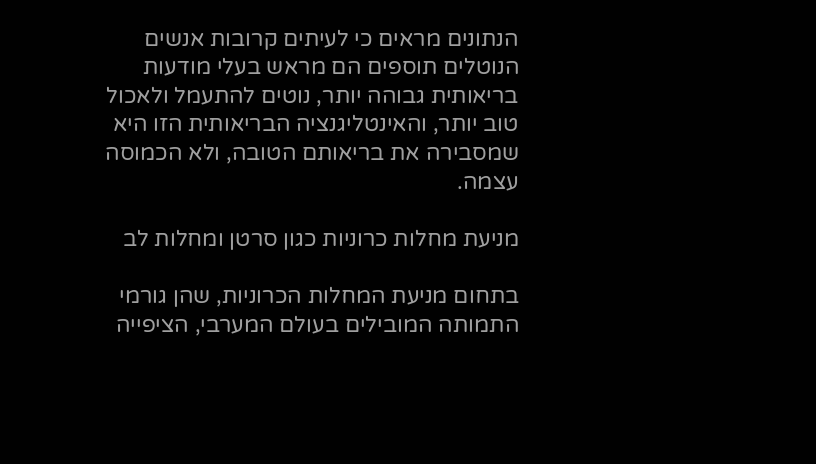הנתונים מראים כי לעיתים קרובות אנשים הנוטלים תוספים הם מראש בעלי מודעות בריאותית גבוהה יותר, נוטים להתעמל ולאכול טוב יותר, והאינטליגנציה הבריאותית הזו היא שמסבירה את בריאותם הטובה, ולא הכמוסה עצמה.

מניעת מחלות כרוניות כגון סרטן ומחלות לב

בתחום מניעת המחלות הכרוניות, שהן גורמי התמותה המובילים בעולם המערבי, הציפייה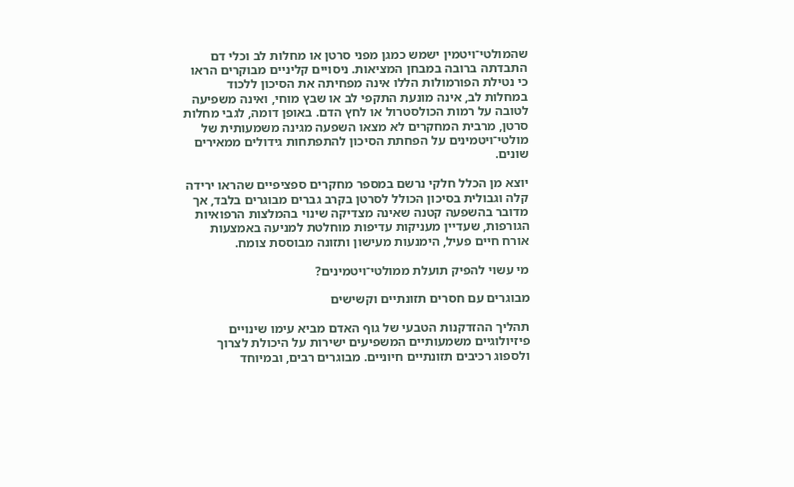שהמולטי־ויטמין ישמש כמגן מפני סרטן או מחלות לב וכלי דם התבדתה ברובה במבחן המציאות. ניסויים קליניים מבוקרים הראו כי נטילת הפורמולות הללו אינה מפחיתה את הסיכון ללכוד במחלות לב, אינה מונעת התקפי לב או שבץ מוחי, ואינה משפיעה לטובה על רמות הכולסטרול או לחץ הדם. באופן דומה, לגבי מחלות סרטן, מרבית המחקרים לא מצאו השפעה מגינה משמעותית של מולטי־ויטמינים על הפחתת הסיכון להתפתחות גידולים ממאירים שונים.

יוצא מן הכלל חלקי נרשם במספר מחקרים ספציפיים שהראו ירידה קלה וגבולית בסיכון הכולל לסרטן בקרב גברים מבוגרים בלבד, אך מדובר בהשפעה קטנה שאינה מצדיקה שינוי בהמלצות הרפואיות הגורפות, שעדיין מעניקות עדיפות מוחלטת למניעה באמצעות אורח חיים פעיל, הימנעות מעישון ותזונה מבוססת צומח.

מי עשוי להפיק תועלת ממולטי־ויטמינים?

מבוגרים עם חסרים תזונתיים וקשישים

תהליך ההזדקנות הטבעי של גוף האדם מביא עימו שינויים פיזיולוגיים משמעותיים המשפיעים ישירות על היכולת לצרוך ולספוג רכיבים תזונתיים חיוניים. מבוגרים רבים, ובמיוחד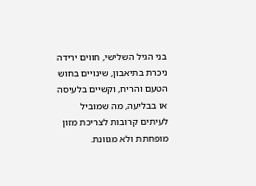בני הגיל השלישי, חווים ירידה ניכרת בתיאבון, שינויים בחוש הטעם והריח, וקשיים בלעיסה או בבליעה, מה שמוביל לעיתים קרובות לצריכת מזון מופחתת ולא מגוונת.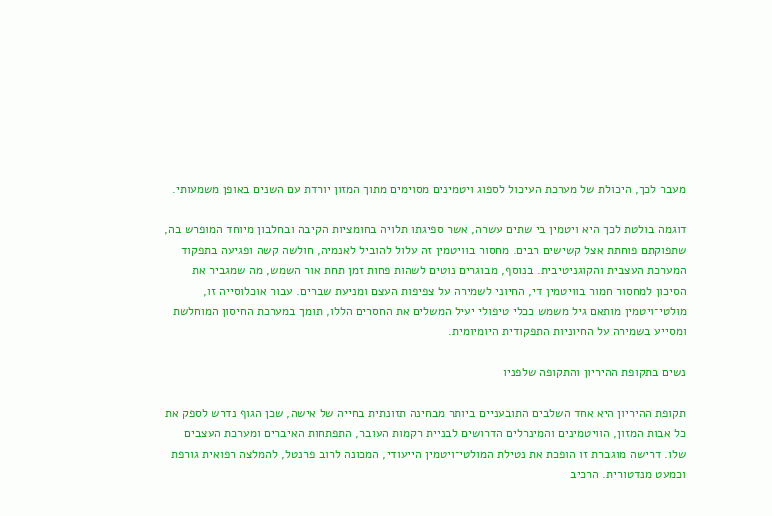מעבר לכך, היכולת של מערכת העיכול לספוג ויטמינים מסוימים מתוך המזון יורדת עם השנים באופן משמעותי.

דוגמה בולטת לכך היא ויטמין בי שתים עשרה, אשר ספיגתו תלויה בחומציות הקיבה ובחלבון מיוחד המופרש בה, שתפוקתם פוחתת אצל קשישים רבים. מחסור בוויטמין זה עלול להוביל לאנמיה, חולשה קשה ופגיעה בתפקוד המערכת העצבית והקוגניטיבית. בנוסף, מבוגרים נוטים לשהות פחות זמן תחת אור השמש, מה שמגביר את הסיכון למחסור חמור בוויטמין די, החיוני לשמירה על צפיפות העצם ומניעת שברים. עבור אוכלוסייה זו, מולטי־ויטמין מותאם גיל משמש ככלי טיפולי יעיל המשלים את החסרים הללו, תומך במערכת החיסון המוחלשת ומסייע בשמירה על החיוניות התפקודית היומיומית.

נשים בתקופת ההיריון והתקופה שלפניו

תקופת ההיריון היא אחד השלבים התובעניים ביותר מבחינה תזונתית בחייה של אישה, שכן הגוף נדרש לספק את כל אבות המזון, הוויטמינים והמינרלים הדרושים לבניית רקמות העובר, התפתחות האיברים ומערכת העצבים שלו. דרישה מוגברת זו הופכת את נטילת המולטי־ויטמין הייעודי, המכונה לרוב פרנטל, להמלצה רפואית גורפת וכמעט מנדטורית. הרכיב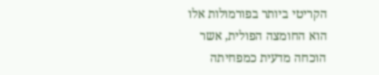הקריטי ביותר בפורמולות אלו הוא החומצה הפולית, אשר הוכחה מדעית כמפחיתה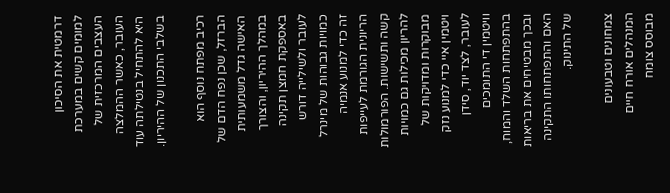דרמטית את הסיכון למומים קשים במערכת העצבים המרכזית של העובר, כאשר ההמלצה היא להתחיל בנטילתה עוד בשלבי התכנון של ההיריון.

רכיב מפתח נוסף הוא הברזל, שכן נפח הדם של האישה גדל משמעותית במהלך ההיריון, והצורך באספקת חמצן תקינה לעובר ולשילייה דורש כמויות גבוהות של מינרל זה כדי למנוע אנמיה הריונית הגורמת לעייפות קשה ותשישות. הפורמולות להריון מכילות גם כמויות מבוקרות ומדויקות של ויטמין איי כדי למנוע נזק לעובר, לצד יוד, סידן וויטמין די התומכים בהתפתחות השלד והמוח, ובכך מבטיחים את בריאות האם והתפתחותו התקינה של התינוק.

צמחונים וטבעונים המנהלים אורח חיים מבוסס צומח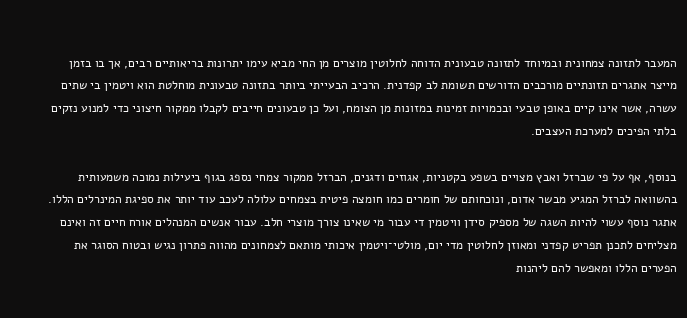המעבר לתזונה צמחונית ובמיוחד לתזונה טבעונית הדוחה לחלוטין מוצרים מן החי מביא עימו יתרונות בריאותיים רבים, אך בו בזמן מייצר אתגרים תזונתיים מורכבים הדורשים תשומת לב קפדנית. הרכיב הבעייתי ביותר בתזונה טבעונית מוחלטת הוא ויטמין בי שתים עשרה, אשר אינו קיים באופן טבעי ובכמויות זמינות במזונות מן הצומח, ועל כן טבעונים חייבים לקבלו ממקור חיצוני כדי למנוע נזקים בלתי הפיכים למערכת העצבים.

בנוסף, אף על פי שברזל ואבץ מצויים בשפע בקטניות, אגוזים ודגנים, הברזל ממקור צמחי נספג בגוף ביעילות נמוכה משמעותית בהשוואה לברזל המגיע מבשר אדום, ונוכחותם של חומרים כמו חומצה פיטית בצמחים עלולה לעכב עוד יותר את ספיגת המינרלים הללו. אתגר נוסף עשוי להיות השגה של מספיק סידן וויטמין די עבור מי שאינו צורך מוצרי חלב. עבור אנשים המנהלים אורח חיים זה ואינם מצליחים לתכנן תפריט קפדני ומאוזן לחלוטין מדי יום, מולטי־ויטמין איכותי מותאם לצמחונים מהווה פתרון נגיש ובטוח הסוגר את הפערים הללו ומאפשר להם ליהנות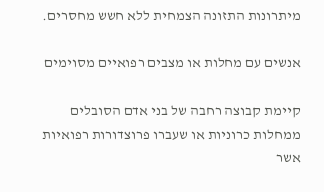מיתרונות התזונה הצמחית ללא חשש מחסרים.

אנשים עם מחלות או מצבים רפואיים מסוימים

קיימת קבוצה רחבה של בני אדם הסובלים ממחלות כרוניות או שעברו פרוצדורות רפואיות אשר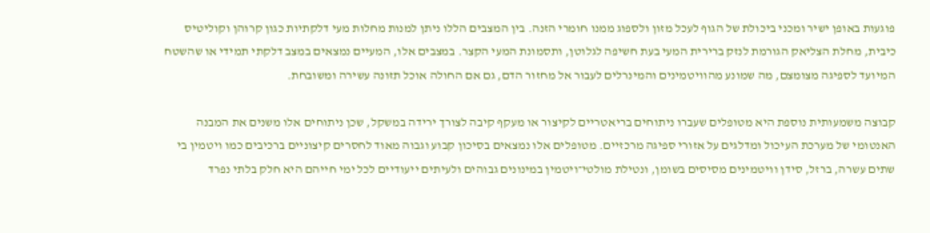פוגעות באופן ישיר ומכני ביכולת של הגוף לעכל מזון ולספוג ממנו חומרי הזנה. בין המצבים הללו ניתן למנות מחלות מעי דלקתיות כגון קרוהן וקוליטיס כיבית, מחלת הצליאק הגורמת לנזק ברירית המעי בעת חשיפה לגלוטן, ותסמונת המעי הקצר. במצבים אלו, המעיים נמצאים במצב דלקתי תמידי או שהשטח המיועד לספיגה מצומצם, מה שמונע מהוויטמינים והמינרלים לעבור אל מחזור הדם, גם אם החולה אוכל תזונה עשירה ומשובחת.

קבוצה משמעותית נוספת היא מטופלים שעברו ניתוחים בריאטריים לקיצור או מעקף קיבה לצורך ירידה במשקל, שכן ניתוחים אלו משנים את המבנה האנטומי של מערכת העיכול ומדלגים על אזורי ספיגה מרכזיים. מטופלים אלו נמצאים בסיכון קבוע וגבוה מאוד לחסרים קיצוניים ברכיבים כמו ויטמין בי שתים עשרה, ברזל, סידן וויטמינים מסיסים בשומן, ונטילת מולטי־ויטמין במינונים גבוהים ולעיתים ייעודיים לכל ימי חייהם היא חלק בלתי נפרד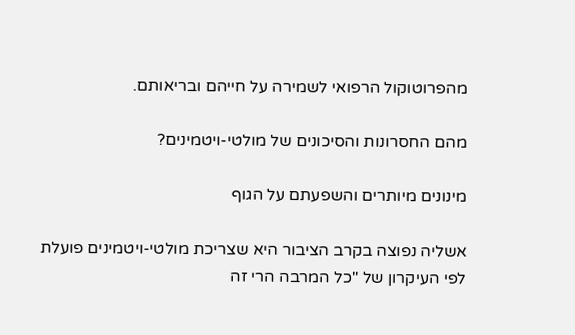מהפרוטוקול הרפואי לשמירה על חייהם ובריאותם.

מהם החסרונות והסיכונים של מולטי-ויטמינים?

מינונים מיותרים והשפעתם על הגוף

אשליה נפוצה בקרב הציבור היא שצריכת מולטי-ויטמינים פועלת לפי העיקרון של "כל המרבה הרי זה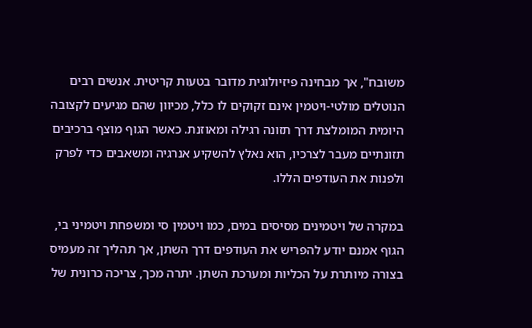משובח", אך מבחינה פיזיולוגית מדובר בטעות קריטית. אנשים רבים הנוטלים מולטי-ויטמין אינם זקוקים לו כלל, מכיוון שהם מגיעים לקצובה היומית המומלצת דרך תזונה רגילה ומאוזנת. כאשר הגוף מוצף ברכיבים תזונתיים מעבר לצרכיו, הוא נאלץ להשקיע אנרגיה ומשאבים כדי לפרק ולפנות את העודפים הללו.

במקרה של ויטמינים מסיסים במים, כמו ויטמין סי ומשפחת ויטמיני בי, הגוף אמנם יודע להפריש את העודפים דרך השתן, אך תהליך זה מעמיס בצורה מיותרת על הכליות ומערכת השתן. יתרה מכך, צריכה כרונית של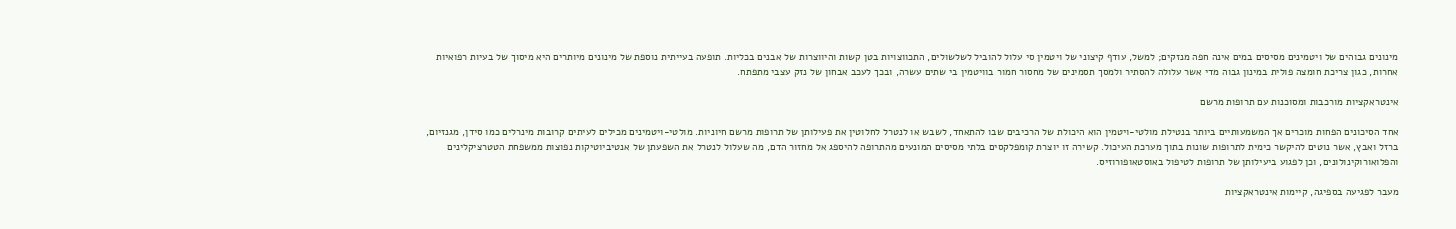מינונים גבוהים של ויטמינים מסיסים במים אינה חפה מנזקים; למשל, עודף קיצוני של ויטמין סי עלול להוביל לשלשולים, התכווצויות בטן קשות והיווצרות של אבנים בכליות. תופעה בעייתית נוספת של מינונים מיותרים היא מיסוך של בעיות רפואיות אחרות, כגון צריכת חומצה פולית במינון גבוה מדי אשר עלולה להסתיר ולמסך תסמינים של מחסור חמור בוויטמין בי שתים עשרה, ובכך לעכב אבחון של נזק עצבי מתפתח.

אינטראקציות מורכבות ומסוכנות עם תרופות מרשם

אחד הסיכונים הפחות מוכרים אך המשמעותיים ביותר בנטילת מולטי-ויטמין הוא היכולת של הרכיבים שבו להתאחד, לשבש או לנטרל לחלוטין את פעילותן של תרופות מרשם חיוניות. מולטי-ויטמינים מכילים לעיתים קרובות מינרלים כמו סידן, מגנזיום, ברזל ואבץ, אשר נוטים להיקשר כימית לתרופות שונות בתוך מערכת העיכול. קשירה זו יוצרת קומפלקסים בלתי מסיסים המונעים מהתרופה להיספג אל מחזור הדם, מה שעלול לנטרל את השפעתן של אנטיביוטיקות נפוצות ממשפחת הטטרציקלינים והפלואורוקינולונים, וכן לפגוע ביעילותן של תרופות לטיפול באוסטאופורוזיס.

מעבר לפגיעה בספיגה, קיימות אינטראקציות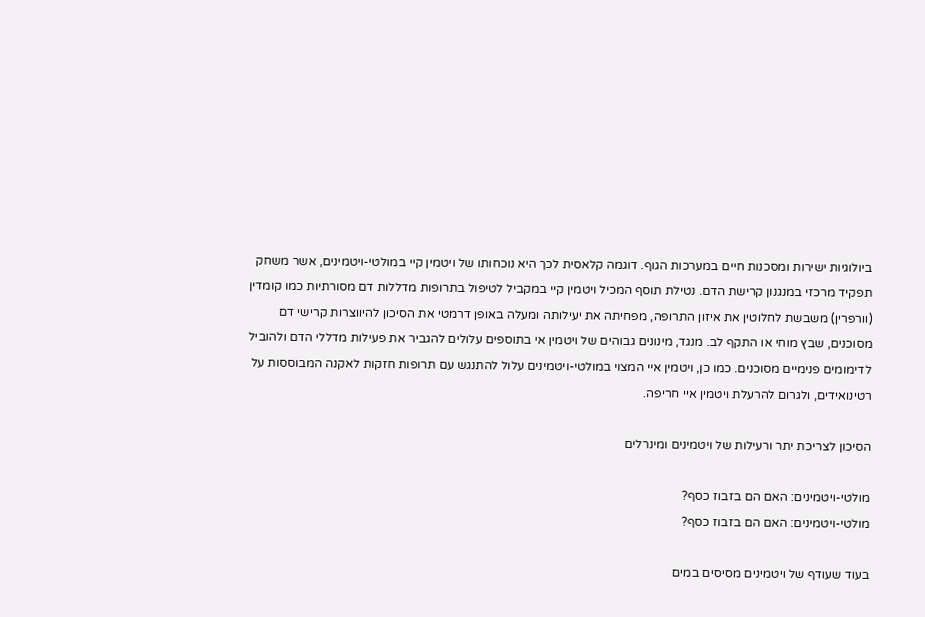ביולוגיות ישירות ומסכנות חיים במערכות הגוף. דוגמה קלאסית לכך היא נוכחותו של ויטמין קיי במולטי-ויטמינים, אשר משחק תפקיד מרכזי במנגנון קרישת הדם. נטילת תוסף המכיל ויטמין קיי במקביל לטיפול בתרופות מדללות דם מסורתיות כמו קומדין (וורפרין) משבשת לחלוטין את איזון התרופה, מפחיתה את יעילותה ומעלה באופן דרמטי את הסיכון להיווצרות קרישי דם מסוכנים, שבץ מוחי או התקף לב. מנגד, מינונים גבוהים של ויטמין אי בתוספים עלולים להגביר את פעילות מדללי הדם ולהוביל לדימומים פנימיים מסוכנים. כמו כן, ויטמין איי המצוי במולטי-ויטמינים עלול להתנגש עם תרופות חזקות לאקנה המבוססות על רטינואידים, ולגרום להרעלת ויטמין איי חריפה.

הסיכון לצריכת יתר ורעילות של ויטמינים ומינרלים

מולטי-ויטמינים: האם הם בזבוז כסף?
מולטי-ויטמינים: האם הם בזבוז כסף?

בעוד שעודף של ויטמינים מסיסים במים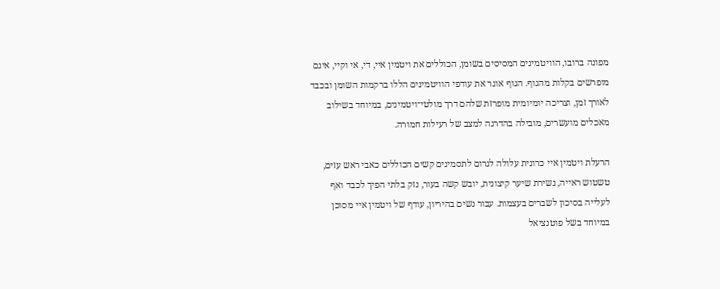מפונה ברובו, הוויטמינים המסיסים בשומן, הכוללים את ויטמין איי, די, אי וקיי, אינם מופרשים בקלות מהגוף. הגוף אוגר את עודפי הוויטמינים הללו ברקמות השומן ובכבד לאורך זמן, וצריכה יומיומית מופרזת שלהם דרך מולטי־ויטמינים, במיוחד בשילוב מאכלים מועשרים, מובילה בהדרגה למצב של רעילות חמורה.

הרעלת ויטמין איי כרונית עלולה לגרום לתסמינים קשים הכוללים כאבי ראש עזים, טשטוש ראייה, נשירת שיער קיצונית, יובש קשה בעור, נזק בלתי הפיך לכבד ואף לעלייה בסיכון לשברים בעצמות. עבור נשים בהיריון, עודף של ויטמין איי מסוכן במיוחד בשל פוטנציאל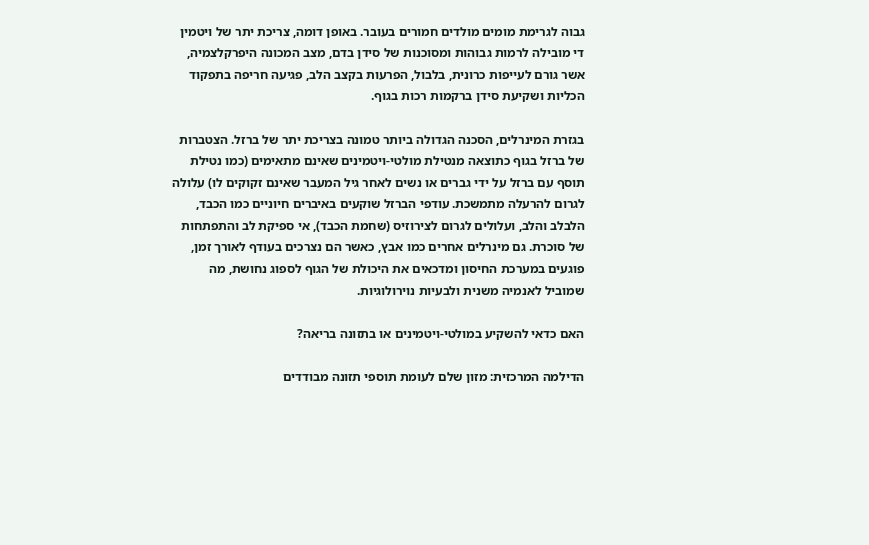גבוה לגרימת מומים מולדים חמורים בעובר. באופן דומה, צריכת יתר של ויטמין די מובילה לרמות גבוהות ומסוכנות של סידן בדם, מצב המכונה היפרקלצמיה, אשר גורם לעייפות כרונית, בלבול, הפרעות בקצב הלב, פגיעה חריפה בתפקוד הכליות ושקיעת סידן ברקמות רכות בגוף.

בגזרת המינרלים, הסכנה הגדולה ביותר טמונה בצריכת יתר של ברזל. הצטברות של ברזל בגוף כתוצאה מנטילת מולטי-ויטמינים שאינם מתאימים (כמו נטילת תוסף עם ברזל על ידי גברים או נשים לאחר גיל המעבר שאינם זקוקים לו) עלולה לגרום להרעלה מתמשכת. עודפי הברזל שוקעים באיברים חיוניים כמו הכבד, הלבלב והלב, ועלולים לגרום לצירוזיס (שחמת הכבד), אי ספיקת לב והתפתחות של סוכרת. גם מינרלים אחרים כמו אבץ, כאשר הם נצרכים בעודף לאורך זמן, פוגעים במערכת החיסון ומדכאים את היכולת של הגוף לספוג נחושת, מה שמוביל לאנמיה משנית ולבעיות נוירולוגיות.

האם כדאי להשקיע במולטי-ויטמינים או בתזונה בריאה?

הדילמה המרכזית: מזון שלם לעומת תוספי תזונה מבודדים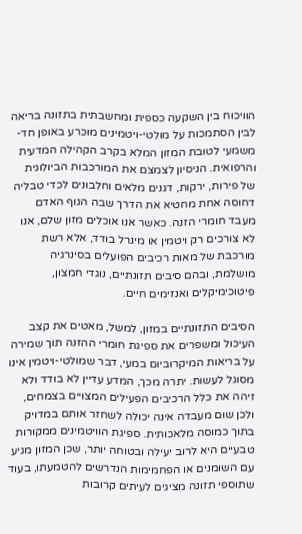הוויכוח בין השקעה כספית ומחשבתית בתזונה בריאה לבין הסתמכות על מולטי-ויטמינים מוכרע באופן חד-משמעי לטובת המזון המלא בקרב הקהילה המדעית והרפואית. הניסיון לצמצם את המורכבות הביולוגית של פירות, ירקות, דגנים מלאים וחלבונים לכדי טבליה דחוסה אחת מחטיא את הדרך שבה הגוף האדם מעבד חומרי הזנה. כאשר אנו אוכלים מזון שלם, אנו לא צורכים רק ויטמין או מינרל בודד, אלא רשת מורכבת של מאות רכיבים הפועלים בסינרגיה מושלמת, ובהם סיבים תזונתיים, נוגדי חמצון, פיטוכימיקלים ואנזימים חיים.

הסיבים התזונתיים במזון, למשל, מאטים את קצב העיכול ומשפרים את ספיגת חומרי ההזנה תוך שמירה על בריאות המיקרוביום במעי, דבר שמולטי-ויטמין אינו מסוגל לעשות. יתרה מכך, המדע עדיין לא בודד ולא זיהה את כלל הרכיבים הפעילים המצויים בצמחים, ולכן שום מעבדה אינה יכולה לשחזר אותם במדויק בתוך כמוסה מלאכותית. ספיגת הוויטמינים ממקורות טבעיים היא לרוב יעילה ובטוחה יותר, שכן המזון מגיע עם השומנים או הפחמימות הנדרשים להטמעתו, בעוד שתוספי תזונה מציגים לעיתים קרובות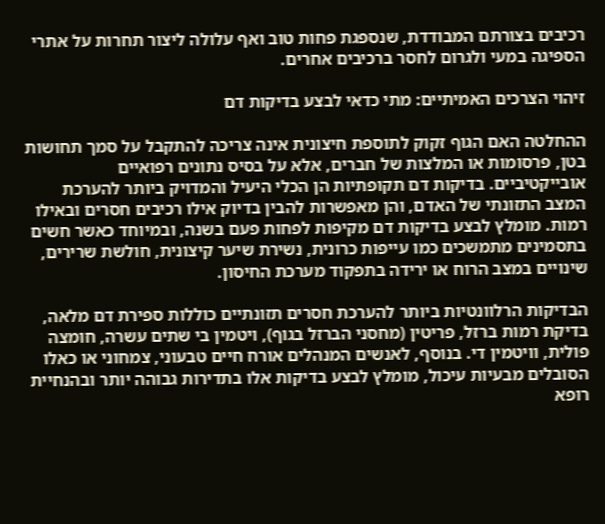רכיבים בצורתם המבודדת, שנספגת פחות טוב ואף עלולה ליצור תחרות על אתרי הספיגה במעי ולגרום לחסר ברכיבים אחרים.

זיהוי הצרכים האמיתיים: מתי כדאי לבצע בדיקות דם

ההחלטה האם הגוף זקוק לתוספת חיצונית אינה צריכה להתקבל על סמך תחושות בטן, פרסומות או המלצות של חברים, אלא על בסיס נתונים רפואיים אובייקטיביים. בדיקות דם תקופתיות הן הכלי היעיל והמדויק ביותר להערכת המצב התזונתי של האדם, והן מאפשרות להבין בדיוק אילו רכיבים חסרים ובאילו רמות. מומלץ לבצע בדיקות דם מקיפות לפחות פעם בשנה, ובמיוחד כאשר חשים בתסמינים מתמשכים כמו עייפות כרונית, נשירת שיער קיצונית, חולשת שרירים, שינויים במצב הרוח או ירידה בתפקוד מערכת החיסון.

הבדיקות הרלוונטיות ביותר להערכת חסרים תזונתיים כוללות ספירת דם מלאה, בדיקת רמות ברזל, פריטין (מחסני הברזל בגוף), ויטמין בי שתים עשרה, חומצה פולית, וויטמין די. בנוסף, לאנשים המנהלים אורח חיים טבעוני, צמחוני או כאלו הסובלים מבעיות עיכול, מומלץ לבצע בדיקות אלו בתדירות גבוהה יותר ובהנחיית רופא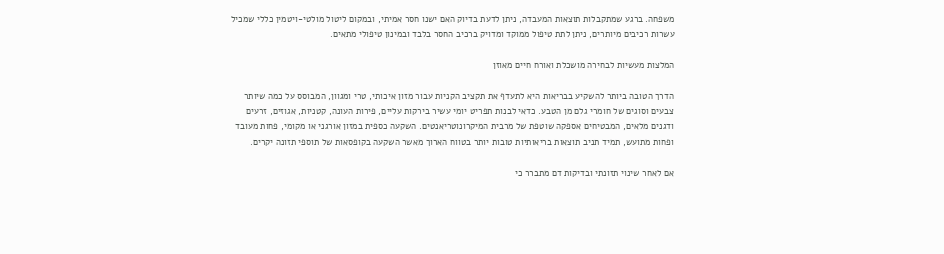משפחה. ברגע שמתקבלות תוצאות המעבדה, ניתן לדעת בדיוק האם ישנו חסר אמיתי, ובמקום ליטול מולטי-ויטמין כללי שמכיל עשרות רכיבים מיותרים, ניתן לתת טיפול ממוקד ומדויק ברכיב החסר בלבד ובמינון טיפולי מתאים.

המלצות מעשיות לבחירה מושכלת ואורח חיים מאוזן

הדרך הטובה ביותר להשקיע בבריאות היא לתעדף את תקציב הקניות עבור מזון איכותי, טרי ומגוון, המבוסס על כמה שיותר צבעים וסוגים של חומרי גלם מן הטבע. כדאי לבנות תפריט יומי עשיר בירקות עליים, פירות העונה, קטניות, אגוזים, זרעים ודגנים מלאים, המבטיחים אספקה שוטפת של מרבית המיקרונוטריאנטים. השקעה כספית במזון אורגני או מקומי, פחות מעובד ופחות מתועש, תמיד תניב תוצאות בריאותיות טובות יותר בטווח הארוך מאשר השקעה בקופסאות של תוספי תזונה יקרים.

אם לאחר שינוי תזונתי ובדיקות דם מתברר כי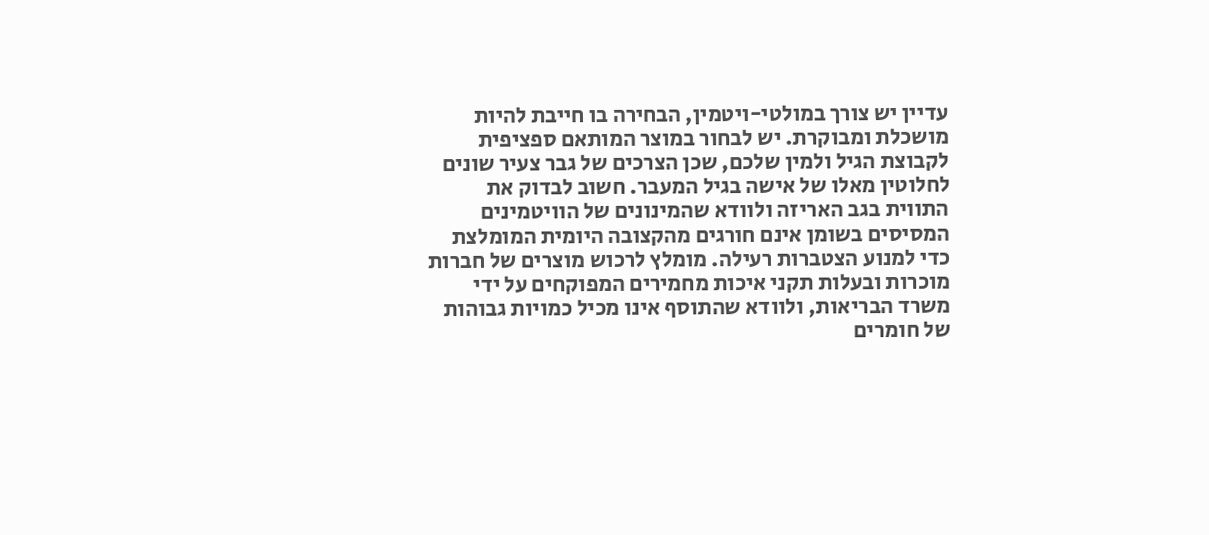עדיין יש צורך במולטי-ויטמין, הבחירה בו חייבת להיות מושכלת ומבוקרת. יש לבחור במוצר המותאם ספציפית לקבוצת הגיל ולמין שלכם, שכן הצרכים של גבר צעיר שונים לחלוטין מאלו של אישה בגיל המעבר. חשוב לבדוק את התווית בגב האריזה ולוודא שהמינונים של הוויטמינים המסיסים בשומן אינם חורגים מהקצובה היומית המומלצת כדי למנוע הצטברות רעילה. מומלץ לרכוש מוצרים של חברות מוכרות ובעלות תקני איכות מחמירים המפוקחים על ידי משרד הבריאות, ולוודא שהתוסף אינו מכיל כמויות גבוהות של חומרים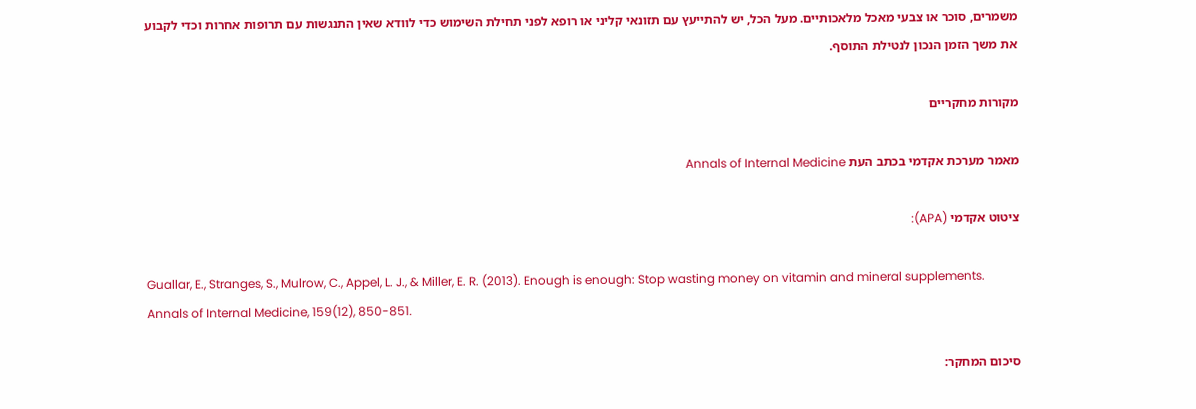משמרים, סוכר או צבעי מאכל מלאכותיים. מעל הכל, יש להתייעץ עם תזונאי קליני או רופא לפני תחילת השימוש כדי לוודא שאין התנגשות עם תרופות אחרות וכדי לקבוע את משך הזמן הנכון לנטילת התוסף.

מקורות מחקריים

מאמר מערכת אקדמי בכתב העת Annals of Internal Medicine

ציטוט אקדמי (APA):

Guallar, E., Stranges, S., Mulrow, C., Appel, L. J., & Miller, E. R. (2013). Enough is enough: Stop wasting money on vitamin and mineral supplements. Annals of Internal Medicine, 159(12), 850-851.

סיכום המחקר: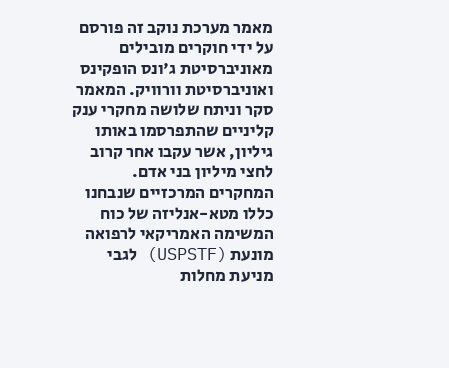מאמר מערכת נוקב זה פורסם על ידי חוקרים מובילים מאוניברסיטת ג'ונס הופקינס ואוניברסיטת וורוויק. המאמר סקר וניתח שלושה מחקרי ענק קליניים שהתפרסמו באותו גיליון, אשר עקבו אחר קרוב לחצי מיליון בני אדם. המחקרים המרכזיים שנבחנו כללו מטא-אנליזה של כוח המשימה האמריקאי לרפואה מונעת (USPSTF) לגבי מניעת מחלות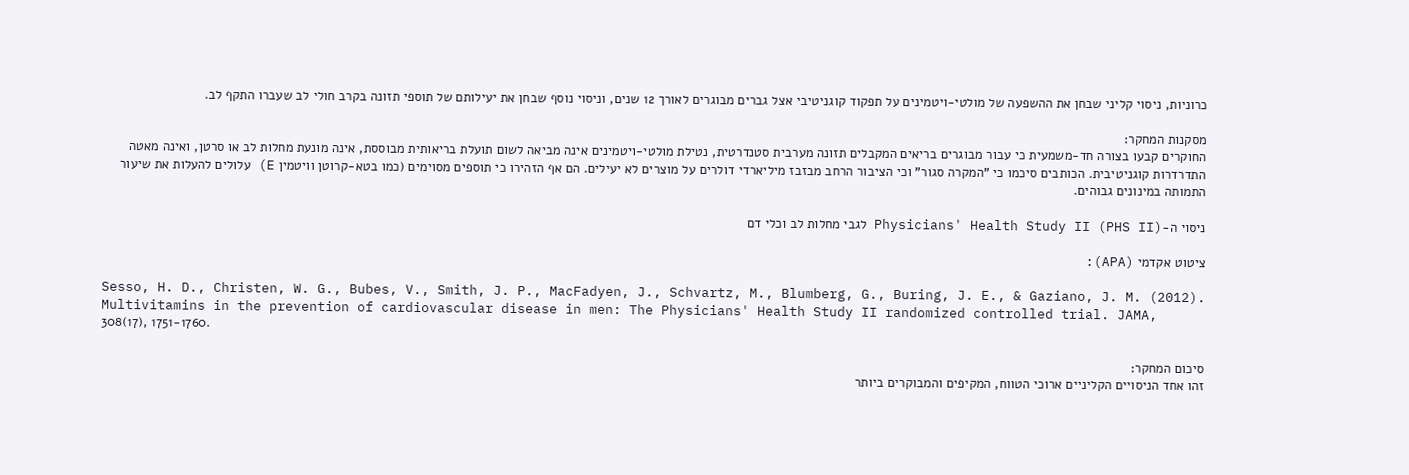כרוניות, ניסוי קליני שבחן את ההשפעה של מולטי-ויטמינים על תפקוד קוגניטיבי אצל גברים מבוגרים לאורך 12 שנים, וניסוי נוסף שבחן את יעילותם של תוספי תזונה בקרב חולי לב שעברו התקף לב.

מסקנות המחקר:
החוקרים קבעו בצורה חד-משמעית כי עבור מבוגרים בריאים המקבלים תזונה מערבית סטנדרטית, נטילת מולטי-ויטמינים אינה מביאה לשום תועלת בריאותית מבוססת, אינה מונעת מחלות לב או סרטן, ואינה מאטה התדרדרות קוגניטיבית. הכותבים סיכמו כי "המקרה סגור" וכי הציבור הרחב מבזבז מיליארדי דולרים על מוצרים לא יעילים. הם אף הזהירו כי תוספים מסוימים (כמו בטא-קרוטן וויטמין E) עלולים להעלות את שיעור התמותה במינונים גבוהים.

ניסוי ה-Physicians' Health Study II (PHS II) לגבי מחלות לב וכלי דם

ציטוט אקדמי (APA):

Sesso, H. D., Christen, W. G., Bubes, V., Smith, J. P., MacFadyen, J., Schvartz, M., Blumberg, G., Buring, J. E., & Gaziano, J. M. (2012). Multivitamins in the prevention of cardiovascular disease in men: The Physicians' Health Study II randomized controlled trial. JAMA, 308(17), 1751-1760.

סיכום המחקר:
זהו אחד הניסויים הקליניים ארוכי הטווח, המקיפים והמבוקרים ביותר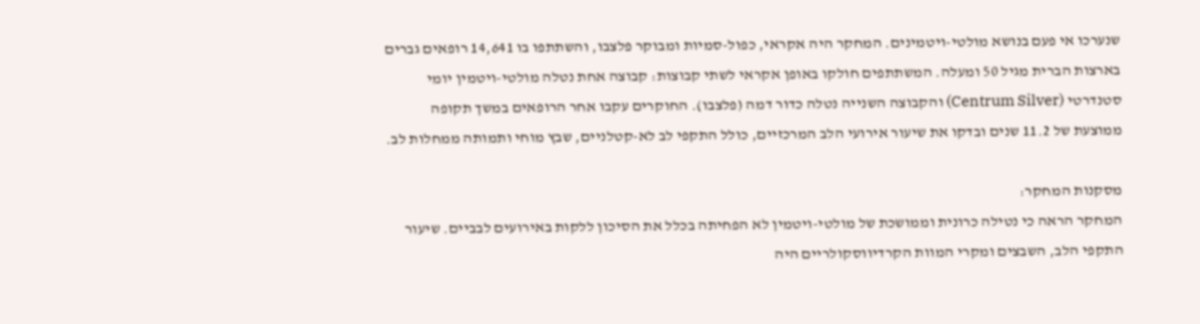שנערכו אי פעם בנושא מולטי-ויטמינים. המחקר היה אקראי, כפול-סמיות ומבוקר פלצבו, והשתתפו בו 14,641 רופאים גברים בארצות הברית מגיל 50 ומעלה. המשתתפים חולקו באופן אקראי לשתי קבוצות: קבוצה אחת נטלה מולטי-ויטמין יומי סטנדרטי (Centrum Silver) והקבוצה השנייה נטלה כדור דמה (פלצבו). החוקרים עקבו אחר הרופאים במשך תקופה ממוצעת של 11.2 שנים ובדקו את שיעור אירועי הלב המרכזיים, כולל התקפי לב לא-קטלניים, שבץ מוחי ותמותה ממחלות לב.

מסקנות המחקר:
המחקר הראה כי נטילה כרונית וממושכת של מולטי-ויטמין לא הפחיתה בכלל את הסיכון ללקות באירועים לבביים. שיעור התקפי הלב, השבצים ומקרי המוות הקרדיווסקולריים היה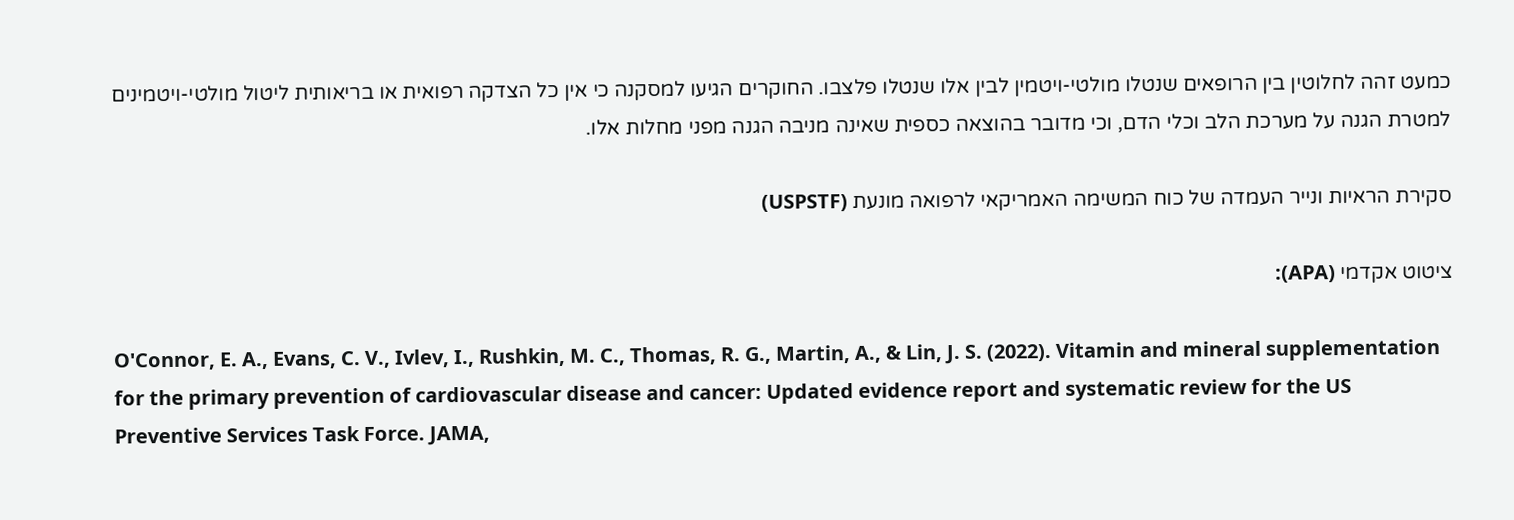כמעט זהה לחלוטין בין הרופאים שנטלו מולטי-ויטמין לבין אלו שנטלו פלצבו. החוקרים הגיעו למסקנה כי אין כל הצדקה רפואית או בריאותית ליטול מולטי-ויטמינים למטרת הגנה על מערכת הלב וכלי הדם, וכי מדובר בהוצאה כספית שאינה מניבה הגנה מפני מחלות אלו.

סקירת הראיות ונייר העמדה של כוח המשימה האמריקאי לרפואה מונעת (USPSTF)

ציטוט אקדמי (APA):

O'Connor, E. A., Evans, C. V., Ivlev, I., Rushkin, M. C., Thomas, R. G., Martin, A., & Lin, J. S. (2022). Vitamin and mineral supplementation for the primary prevention of cardiovascular disease and cancer: Updated evidence report and systematic review for the US Preventive Services Task Force. JAMA,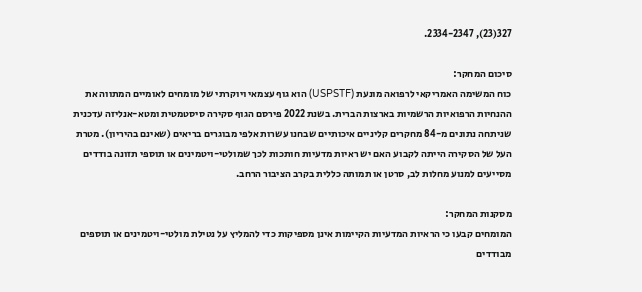327(23), 2334-2347.

סיכום המחקר:
כוח המשימה האמריקאי לרפואה מונעת (USPSTF) הוא גוף עצמאי ויוקרתי של מומחים לאומיים המתווה את ההנחיות הרפואיות הרשמיות בארצות הברית. בשנת 2022 פירסם הגוף סקירה סיסטמטית ומטא-אנליזה עדכנית שניתחה נתונים מ-84 מחקרים קליניים איכותיים שבחנו עשרות אלפי מבוגרים בריאים (שאינם בהיריון). מטרת העל של הסקירה הייתה לקבוע האם יש ראיות מדעיות חותכות לכך שמולטי-ויטמינים או תוספי תזונה בודדים מסייעים למנוע מחלות לב, סרטן או תמותה כללית בקרב הציבור הרחב.

מסקנות המחקר:
המומחים קבעו כי הראיות המדעיות הקיימות אינן מספיקות כדי להמליץ על נטילת מולטי-ויטמינים או תוספים מבודדים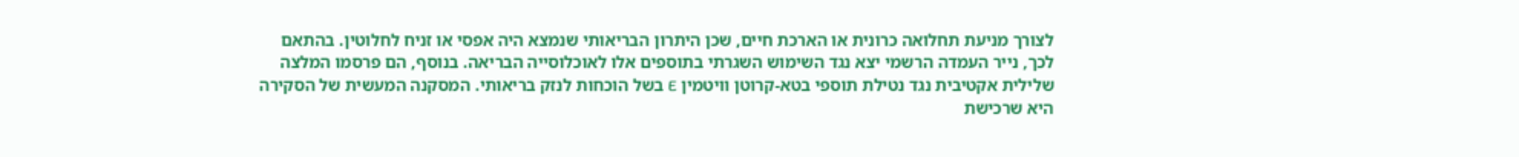לצורך מניעת תחלואה כרונית או הארכת חיים, שכן היתרון הבריאותי שנמצא היה אפסי או זניח לחלוטין. בהתאם לכך, נייר העמדה הרשמי יצא נגד השימוש השגרתי בתוספים אלו לאוכלוסייה הבריאה. בנוסף, הם פרסמו המלצה שלילית אקטיבית נגד נטילת תוספי בטא-קרוטן וויטמין E בשל הוכחות לנזק בריאותי. המסקנה המעשית של הסקירה היא שרכישת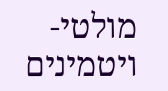מולטי-ויטמינים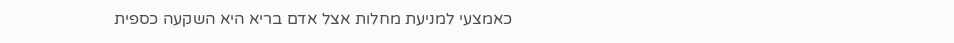כאמצעי למניעת מחלות אצל אדם בריא היא השקעה כספית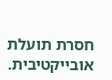חסרת תועלת אובייקטיבית.